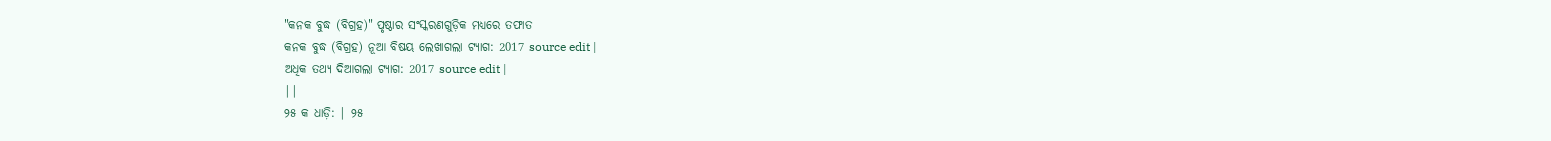"କନକ ବୁଦ୍ଧ (ବିଗ୍ରହ)" ପୃଷ୍ଠାର ସଂସ୍କରଣଗୁଡ଼ିକ ମଧ୍ୟରେ ତଫାତ
କନକ ବୁଦ୍ଧ (ବିଗ୍ରହ) ନୂଆ ବିଷୟ ଲେଖାଗଲା ଟ୍ୟାଗ: 2017 source edit |
ଅଧିକ ତଥ୍ୟ ଦିଆଗଲା ଟ୍ୟାଗ: 2017 source edit |
||
୨୫ କ ଧାଡ଼ି: | ୨୫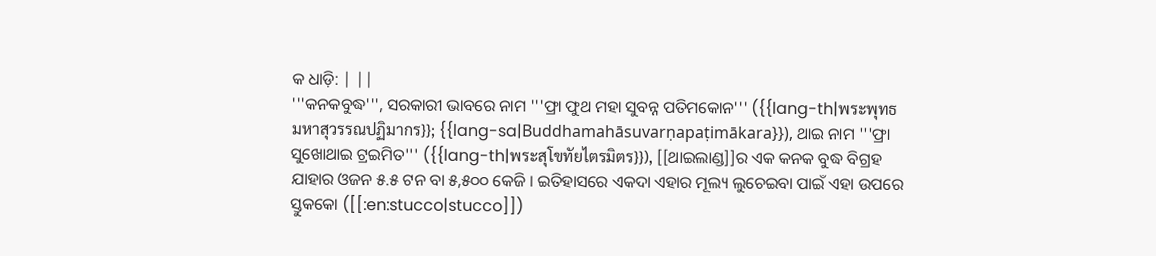କ ଧାଡ଼ି: | ||
'''କନକବୁଦ୍ଧ''', ସରକାରୀ ଭାବରେ ନାମ '''ଫ୍ରା ଫୁଥ ମହା ସୁବନ୍ନ ପତିମକୋନ''' ({{lang-th|พระพุทธมหาสุวรรณปฏิมากร}}; {{lang-sa|Buddhamahāsuvarṇapaṭimākara}}), ଥାଇ ନାମ '''ଫ୍ରା ସୁଖୋଥାଇ ଟ୍ରଇମିତ''' ({{lang-th|พระสุโขทัยไตรมิตร}}), [[ଥାଇଲାଣ୍ଡ]]ର ଏକ କନକ ବୁଦ୍ଧ ବିଗ୍ରହ ଯାହାର ଓଜନ ୫.୫ ଟନ ବା ୫,୫୦୦ କେଜି । ଇତିହାସରେ ଏକଦା ଏହାର ମୂଲ୍ୟ ଲୁଚେଇବା ପାଇଁ ଏହା ଉପରେ ସ୍ତୁକକୋ ([[:en:stucco|stucco]])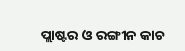ପ୍ଲାଷ୍ଟର ଓ ରଙ୍ଗୀନ କାଚ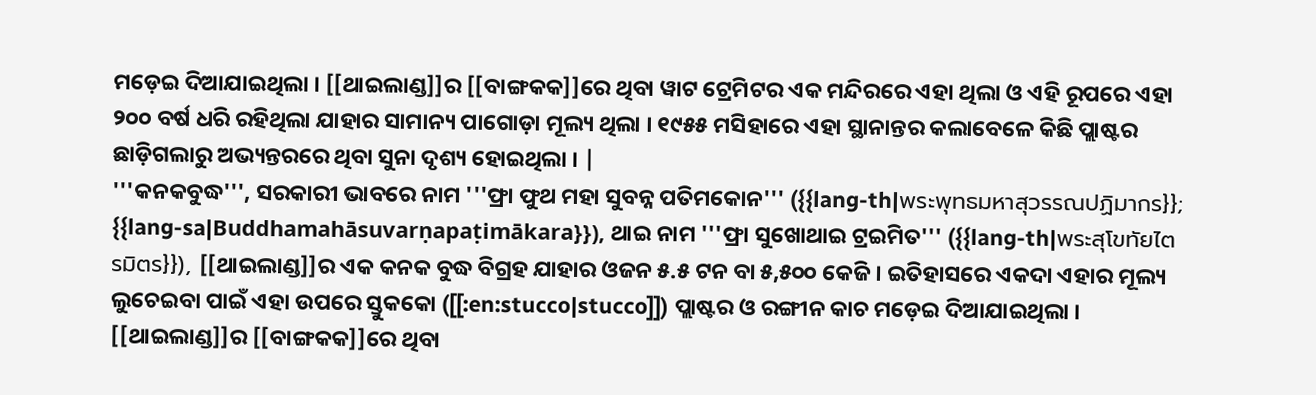ମଡ଼େଇ ଦିଆଯାଇଥିଲା । [[ଥାଇଲାଣ୍ଡ]]ର [[ବାଙ୍ଗକକ]]ରେ ଥିବା ୱାଟ ଟ୍ରେମିଟର ଏକ ମନ୍ଦିରରେ ଏହା ଥିଲା ଓ ଏହି ରୂପରେ ଏହା ୨୦୦ ବର୍ଷ ଧରି ରହିଥିଲା ଯାହାର ସାମାନ୍ୟ ପାଗୋଡ଼ା ମୂଲ୍ୟ ଥିଲା । ୧୯୫୫ ମସିହାରେ ଏହା ସ୍ଥାନାନ୍ତର କଲାବେଳେ କିଛି ପ୍ଲାଷ୍ଟର ଛାଡ଼ିଗଲାରୁ ଅଭ୍ୟନ୍ତରରେ ଥିବା ସୁନା ଦୃଶ୍ୟ ହୋଇଥିଲା । |
'''କନକବୁଦ୍ଧ''', ସରକାରୀ ଭାବରେ ନାମ '''ଫ୍ରା ଫୁଥ ମହା ସୁବନ୍ନ ପତିମକୋନ''' ({{lang-th|พระพุทธมหาสุวรรณปฏิมากร}}; {{lang-sa|Buddhamahāsuvarṇapaṭimākara}}), ଥାଇ ନାମ '''ଫ୍ରା ସୁଖୋଥାଇ ଟ୍ରଇମିତ''' ({{lang-th|พระสุโขทัยไตรมิตร}}), [[ଥାଇଲାଣ୍ଡ]]ର ଏକ କନକ ବୁଦ୍ଧ ବିଗ୍ରହ ଯାହାର ଓଜନ ୫.୫ ଟନ ବା ୫,୫୦୦ କେଜି । ଇତିହାସରେ ଏକଦା ଏହାର ମୂଲ୍ୟ ଲୁଚେଇବା ପାଇଁ ଏହା ଉପରେ ସ୍ତୁକକୋ ([[:en:stucco|stucco]]) ପ୍ଲାଷ୍ଟର ଓ ରଙ୍ଗୀନ କାଚ ମଡ଼େଇ ଦିଆଯାଇଥିଲା । [[ଥାଇଲାଣ୍ଡ]]ର [[ବାଙ୍ଗକକ]]ରେ ଥିବା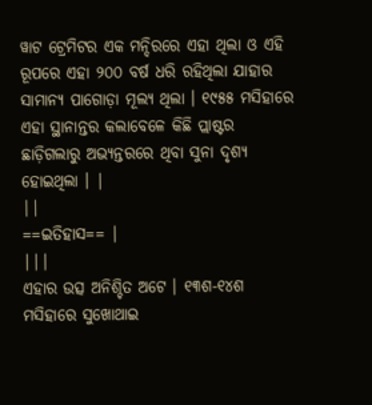ୱାଟ ଟ୍ରେମିଟର ଏକ ମନ୍ଦିରରେ ଏହା ଥିଲା ଓ ଏହି ରୂପରେ ଏହା ୨୦୦ ବର୍ଷ ଧରି ରହିଥିଲା ଯାହାର ସାମାନ୍ୟ ପାଗୋଡ଼ା ମୂଲ୍ୟ ଥିଲା । ୧୯୫୫ ମସିହାରେ ଏହା ସ୍ଥାନାନ୍ତର କଲାବେଳେ କିଛି ପ୍ଲାଷ୍ଟର ଛାଡ଼ିଗଲାରୁ ଅଭ୍ୟନ୍ତରରେ ଥିବା ସୁନା ଦୃଶ୍ୟ ହୋଇଥିଲା । |
||
==ଇତିହାସ== |
|||
ଏହାର ଉତ୍ସ ଅନିଶ୍ଚିତ ଅଟେ । ୧୩ଶ-୧୪ଶ ମସିହାରେ ସୁଖୋଥାଇ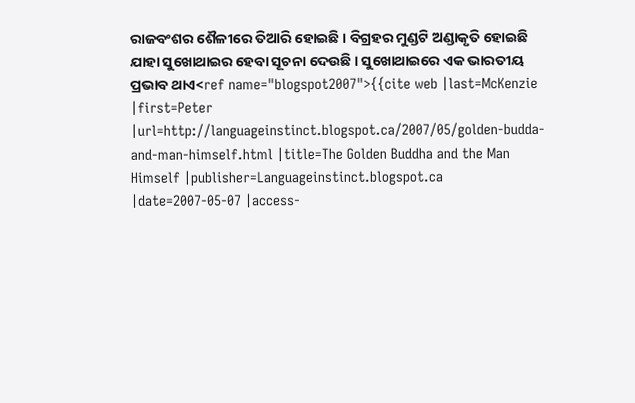ରାଜବଂଶର ଶୈଳୀରେ ତିଆରି ହୋଇଛି । ବିଗ୍ରହର ମୁଣ୍ଡଟି ଅଣ୍ଡାକୃତି ହୋଇଛି ଯାହା ସୁଖୋଥାଇର ହେବା ସୂଚନା ଦେଉଛି । ସୁଖୋଥାଇରେ ଏକ ଭାରତୀୟ ପ୍ରଭାବ ଥାଏ<ref name="blogspot2007">{{cite web |last=McKenzie |first=Peter |url=http://languageinstinct.blogspot.ca/2007/05/golden-budda-and-man-himself.html |title=The Golden Buddha and the Man Himself |publisher=Languageinstinct.blogspot.ca |date=2007-05-07 |access-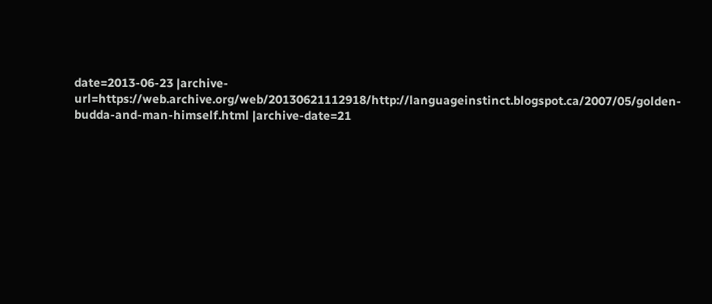date=2013-06-23 |archive-url=https://web.archive.org/web/20130621112918/http://languageinstinct.blogspot.ca/2007/05/golden-budda-and-man-himself.html |archive-date=21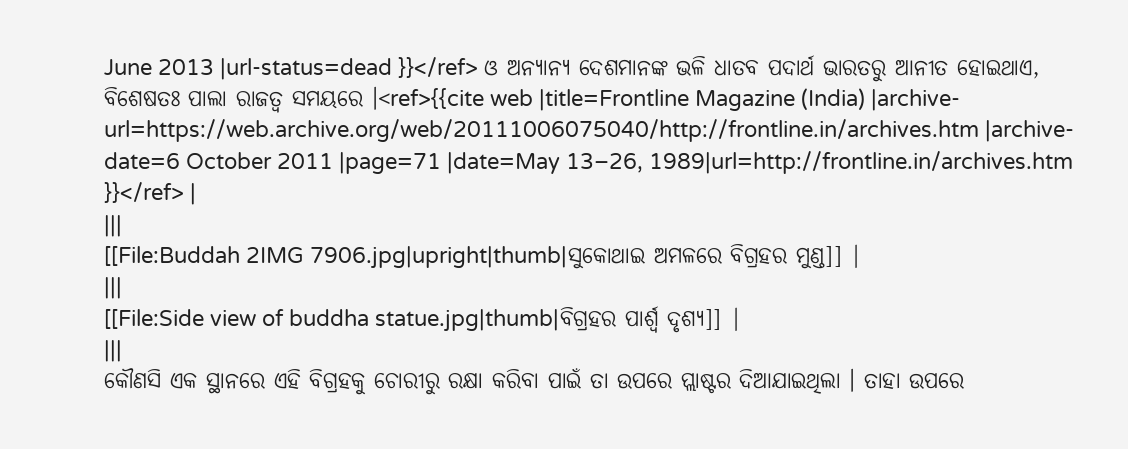June 2013 |url-status=dead }}</ref> ଓ ଅନ୍ୟାନ୍ୟ ଦେଶମାନଙ୍କ ଭଳି ଧାତବ ପଦାର୍ଥ ଭାରତରୁ ଆନୀତ ହୋଇଥାଏ, ବିଶେଷତଃ ପାଲା ରାଜତ୍ଵ ସମୟରେ ।<ref>{{cite web |title=Frontline Magazine (India) |archive-url=https://web.archive.org/web/20111006075040/http://frontline.in/archives.htm |archive-date=6 October 2011 |page=71 |date=May 13–26, 1989|url=http://frontline.in/archives.htm }}</ref> |
|||
[[File:Buddah 2IMG 7906.jpg|upright|thumb|ସୁକୋଥାଇ ଅମଳରେ ବିଗ୍ରହର ମୁଣ୍ଡ]] |
|||
[[File:Side view of buddha statue.jpg|thumb|ବିଗ୍ରହର ପାର୍ଶ୍ଵ ଦୃଶ୍ୟ]] |
|||
କୌଣସି ଏକ ସ୍ଥାନରେ ଏହି ବିଗ୍ରହକୁ ଚୋରୀରୁ ରକ୍ଷା କରିବା ପାଇଁ ତା ଉପରେ ପ୍ଲାଷ୍ଟର ଦିଆଯାଇଥିଲା । ତାହା ଉପରେ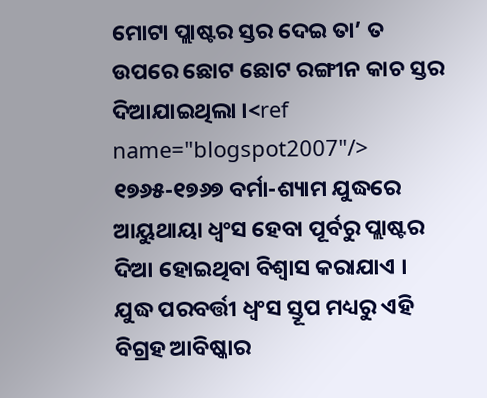ମୋଟା ପ୍ଲାଷ୍ଟର ସ୍ତର ଦେଇ ତା’ ତ ଉପରେ ଛୋଟ ଛୋଟ ରଙ୍ଗୀନ କାଚ ସ୍ତର ଦିଆଯାଇଥିଲା ।<ref name="blogspot2007"/> ୧୭୬୫-୧୭୬୭ ବର୍ମା-ଶ୍ୟାମ ଯୁଦ୍ଧରେ ଆୟୁଥାୟା ଧ୍ଵଂସ ହେବା ପୂର୍ବରୁ ପ୍ଲାଷ୍ଟର ଦିଆ ହୋଇଥିବା ବିଶ୍ଵାସ କରାଯାଏ । ଯୁଦ୍ଧ ପରବର୍ତ୍ତୀ ଧ୍ଵଂସ ସ୍ତୂପ ମଧ୍ୟରୁ ଏହି ବିଗ୍ରହ ଆବିଷ୍କାର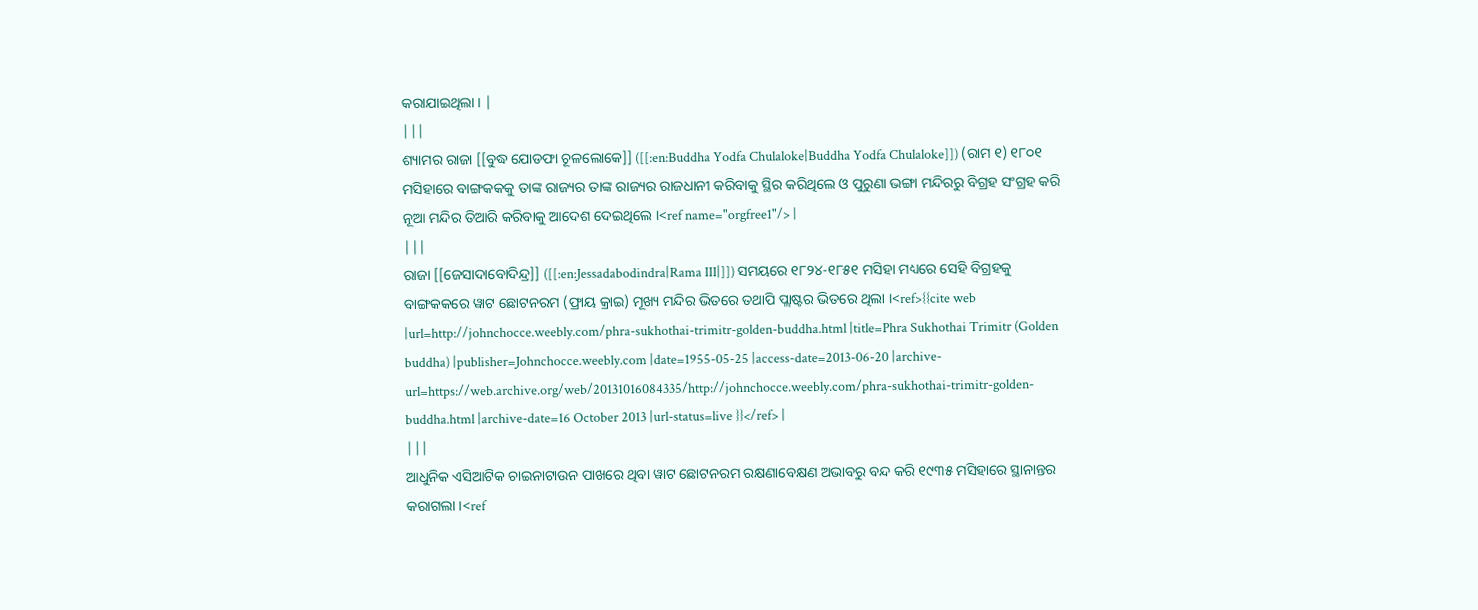କରାଯାଇଥିଲା । |
|||
ଶ୍ୟାମର ରାଜା [[ବୁଦ୍ଧ ଯୋଡଫା ଚୂଳଲୋକେ]] ([[:en:Buddha Yodfa Chulaloke|Buddha Yodfa Chulaloke]]) (ରାମ ୧) ୧୮୦୧ ମସିହାରେ ବାଙ୍ଗକକକୁ ତାଙ୍କ ରାଜ୍ୟର ତାଙ୍କ ରାଜ୍ୟର ରାଜଧାନୀ କରିବାକୁ ସ୍ଥିର କରିଥିଲେ ଓ ପୁରୁଣା ଭଙ୍ଗା ମନ୍ଦିରରୁ ବିଗ୍ରହ ସଂଗ୍ରହ କରି ନୂଆ ମନ୍ଦିର ତିଆରି କରିବାକୁ ଆଦେଶ ଦେଇଥିଲେ ।<ref name="orgfree1"/> |
|||
ରାଜା [[ଜେସାଦାବୋଦିନ୍ଦ୍ର]] ([[:en:Jessadabodindra|Rama III|]]) ସମୟରେ ୧୮୨୪-୧୮୫୧ ମସିହା ମଧ୍ୟରେ ସେହି ବିଗ୍ରହକୁ ବାଙ୍ଗକକରେ ୱାଟ ଛୋଟନରମ (ଫ୍ରାୟ କ୍ରାଇ) ମୂଖ୍ୟ ମନ୍ଦିର ଭିତରେ ତଥାପି ପ୍ଲାଷ୍ଟର ଭିତରେ ଥିଲା ।<ref>{{cite web |url=http://johnchocce.weebly.com/phra-sukhothai-trimitr-golden-buddha.html |title=Phra Sukhothai Trimitr (Golden buddha) |publisher=Johnchocce.weebly.com |date=1955-05-25 |access-date=2013-06-20 |archive-url=https://web.archive.org/web/20131016084335/http://johnchocce.weebly.com/phra-sukhothai-trimitr-golden-buddha.html |archive-date=16 October 2013 |url-status=live }}</ref> |
|||
ଆଧୁନିକ ଏସିଆଟିକ ଚାଇନାଟାଉନ ପାଖରେ ଥିବା ୱାଟ ଛୋଟନରମ ରକ୍ଷଣାବେକ୍ଷଣ ଅଭାବରୁ ବନ୍ଦ କରି ୧୯୩୫ ମସିହାରେ ସ୍ଥାନାନ୍ତର କରାଗଲା ।<ref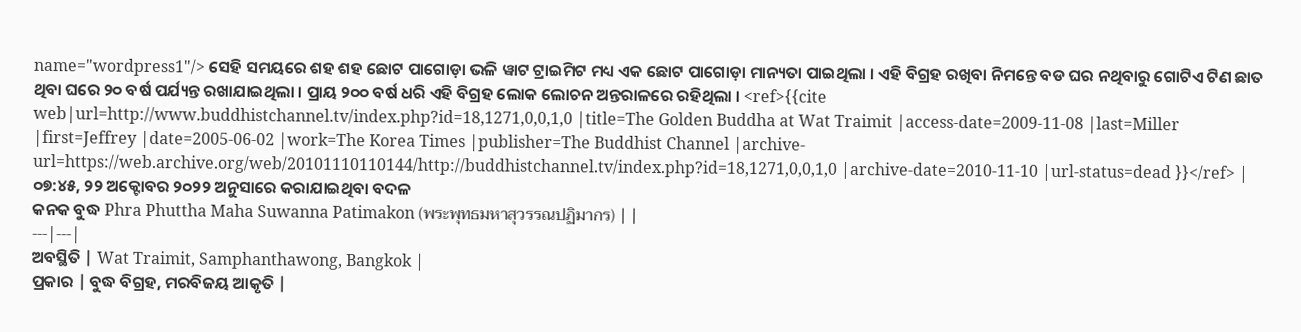name="wordpress1"/> ସେହି ସମୟରେ ଶହ ଶହ ଛୋଟ ପାଗୋଡ଼ା ଭଳି ୱାଟ ଟ୍ରାଇମିଟ ମଧ୍ୟ ଏକ ଛୋଟ ପାଗୋଡ଼ା ମାନ୍ୟତା ପାଇଥିଲା । ଏହି ବିଗ୍ରହ ରଖିବା ନିମନ୍ତେ ବଡ ଘର ନଥିବାରୁ ଗୋଟିଏ ଟିଣ ଛାତ ଥିବା ଘରେ ୨୦ ବର୍ଷ ପର୍ଯ୍ୟନ୍ତ ରଖାଯାଇଥିଲା । ପ୍ରାୟ ୨୦୦ ବର୍ଷ ଧରି ଏହି ବିଗ୍ରହ ଲୋକ ଲୋଚନ ଅନ୍ତରାଳରେ ରହିଥିଲା । <ref>{{cite web|url=http://www.buddhistchannel.tv/index.php?id=18,1271,0,0,1,0 |title=The Golden Buddha at Wat Traimit |access-date=2009-11-08 |last=Miller |first=Jeffrey |date=2005-06-02 |work=The Korea Times |publisher=The Buddhist Channel |archive-url=https://web.archive.org/web/20101110110144/http://buddhistchannel.tv/index.php?id=18,1271,0,0,1,0 |archive-date=2010-11-10 |url-status=dead }}</ref> |
୦୭:୪୫, ୨୨ ଅକ୍ଟୋବର ୨୦୨୨ ଅନୁସାରେ କରାଯାଇଥିବା ବଦଳ
କନକ ବୁଦ୍ଧ Phra Phuttha Maha Suwanna Patimakon (พระพุทธมหาสุวรรณปฏิมากร) | |
---|---|
ଅବସ୍ଥିତି | Wat Traimit, Samphanthawong, Bangkok |
ପ୍ରକାର | ବୁଦ୍ଧ ବିଗ୍ରହ, ମରବିଜୟ ଆକୃତି |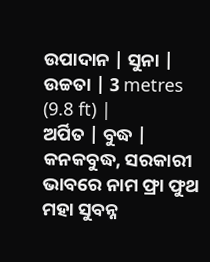ଉପାଦାନ | ସୁନା |
ଉଚ୍ଚତା | 3 metres (9.8 ft) |
ଅର୍ପିତ | ବୁଦ୍ଧ |
କନକବୁଦ୍ଧ, ସରକାରୀ ଭାବରେ ନାମ ଫ୍ରା ଫୁଥ ମହା ସୁବନ୍ନ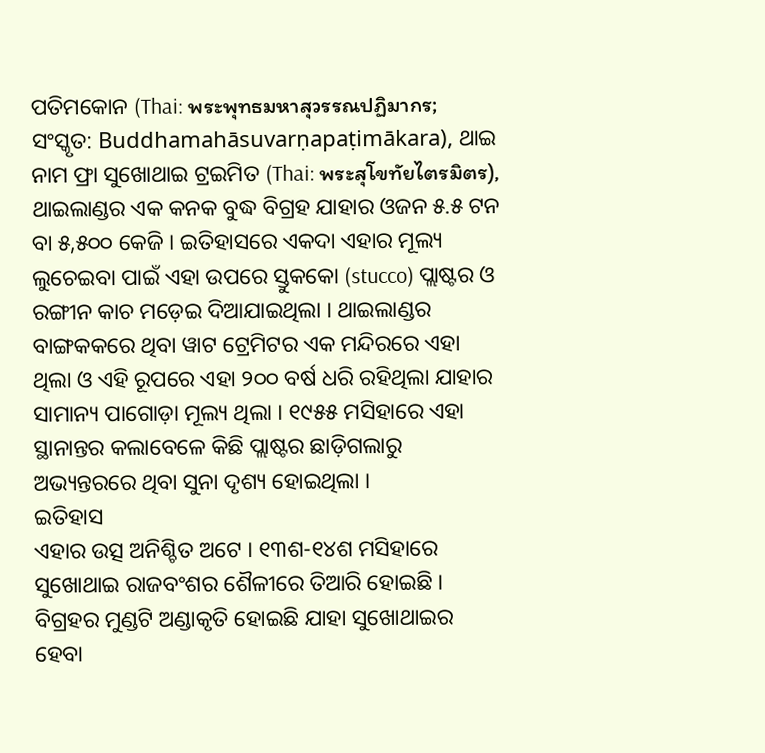ପତିମକୋନ (Thai: พระพุทธมหาสุวรรณปฏิมากร; ସଂସ୍କୃତ: Buddhamahāsuvarṇapaṭimākara), ଥାଇ ନାମ ଫ୍ରା ସୁଖୋଥାଇ ଟ୍ରଇମିତ (Thai: พระสุโขทัยไตรมิตร), ଥାଇଲାଣ୍ଡର ଏକ କନକ ବୁଦ୍ଧ ବିଗ୍ରହ ଯାହାର ଓଜନ ୫.୫ ଟନ ବା ୫,୫୦୦ କେଜି । ଇତିହାସରେ ଏକଦା ଏହାର ମୂଲ୍ୟ ଲୁଚେଇବା ପାଇଁ ଏହା ଉପରେ ସ୍ତୁକକୋ (stucco) ପ୍ଲାଷ୍ଟର ଓ ରଙ୍ଗୀନ କାଚ ମଡ଼େଇ ଦିଆଯାଇଥିଲା । ଥାଇଲାଣ୍ଡର ବାଙ୍ଗକକରେ ଥିବା ୱାଟ ଟ୍ରେମିଟର ଏକ ମନ୍ଦିରରେ ଏହା ଥିଲା ଓ ଏହି ରୂପରେ ଏହା ୨୦୦ ବର୍ଷ ଧରି ରହିଥିଲା ଯାହାର ସାମାନ୍ୟ ପାଗୋଡ଼ା ମୂଲ୍ୟ ଥିଲା । ୧୯୫୫ ମସିହାରେ ଏହା ସ୍ଥାନାନ୍ତର କଲାବେଳେ କିଛି ପ୍ଲାଷ୍ଟର ଛାଡ଼ିଗଲାରୁ ଅଭ୍ୟନ୍ତରରେ ଥିବା ସୁନା ଦୃଶ୍ୟ ହୋଇଥିଲା ।
ଇତିହାସ
ଏହାର ଉତ୍ସ ଅନିଶ୍ଚିତ ଅଟେ । ୧୩ଶ-୧୪ଶ ମସିହାରେ ସୁଖୋଥାଇ ରାଜବଂଶର ଶୈଳୀରେ ତିଆରି ହୋଇଛି । ବିଗ୍ରହର ମୁଣ୍ଡଟି ଅଣ୍ଡାକୃତି ହୋଇଛି ଯାହା ସୁଖୋଥାଇର ହେବା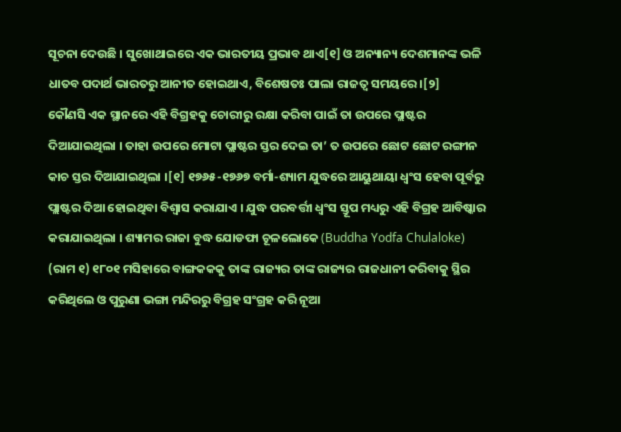ସୂଚନା ଦେଉଛି । ସୁଖୋଥାଇରେ ଏକ ଭାରତୀୟ ପ୍ରଭାବ ଥାଏ[୧] ଓ ଅନ୍ୟାନ୍ୟ ଦେଶମାନଙ୍କ ଭଳି ଧାତବ ପଦାର୍ଥ ଭାରତରୁ ଆନୀତ ହୋଇଥାଏ, ବିଶେଷତଃ ପାଲା ରାଜତ୍ଵ ସମୟରେ ।[୨]
କୌଣସି ଏକ ସ୍ଥାନରେ ଏହି ବିଗ୍ରହକୁ ଚୋରୀରୁ ରକ୍ଷା କରିବା ପାଇଁ ତା ଉପରେ ପ୍ଲାଷ୍ଟର ଦିଆଯାଇଥିଲା । ତାହା ଉପରେ ମୋଟା ପ୍ଲାଷ୍ଟର ସ୍ତର ଦେଇ ତା’ ତ ଉପରେ ଛୋଟ ଛୋଟ ରଙ୍ଗୀନ କାଚ ସ୍ତର ଦିଆଯାଇଥିଲା ।[୧] ୧୭୬୫-୧୭୬୭ ବର୍ମା-ଶ୍ୟାମ ଯୁଦ୍ଧରେ ଆୟୁଥାୟା ଧ୍ଵଂସ ହେବା ପୂର୍ବରୁ ପ୍ଲାଷ୍ଟର ଦିଆ ହୋଇଥିବା ବିଶ୍ଵାସ କରାଯାଏ । ଯୁଦ୍ଧ ପରବର୍ତ୍ତୀ ଧ୍ଵଂସ ସ୍ତୂପ ମଧ୍ୟରୁ ଏହି ବିଗ୍ରହ ଆବିଷ୍କାର କରାଯାଇଥିଲା । ଶ୍ୟାମର ରାଜା ବୁଦ୍ଧ ଯୋଡଫା ଚୂଳଲୋକେ (Buddha Yodfa Chulaloke) (ରାମ ୧) ୧୮୦୧ ମସିହାରେ ବାଙ୍ଗକକକୁ ତାଙ୍କ ରାଜ୍ୟର ତାଙ୍କ ରାଜ୍ୟର ରାଜଧାନୀ କରିବାକୁ ସ୍ଥିର କରିଥିଲେ ଓ ପୁରୁଣା ଭଙ୍ଗା ମନ୍ଦିରରୁ ବିଗ୍ରହ ସଂଗ୍ରହ କରି ନୂଆ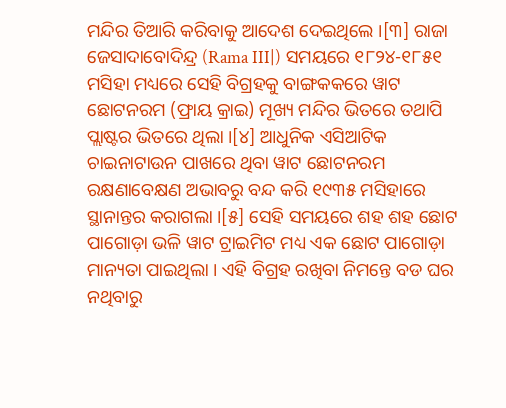ମନ୍ଦିର ତିଆରି କରିବାକୁ ଆଦେଶ ଦେଇଥିଲେ ।[୩] ରାଜା ଜେସାଦାବୋଦିନ୍ଦ୍ର (Rama III|) ସମୟରେ ୧୮୨୪-୧୮୫୧ ମସିହା ମଧ୍ୟରେ ସେହି ବିଗ୍ରହକୁ ବାଙ୍ଗକକରେ ୱାଟ ଛୋଟନରମ (ଫ୍ରାୟ କ୍ରାଇ) ମୂଖ୍ୟ ମନ୍ଦିର ଭିତରେ ତଥାପି ପ୍ଲାଷ୍ଟର ଭିତରେ ଥିଲା ।[୪] ଆଧୁନିକ ଏସିଆଟିକ ଚାଇନାଟାଉନ ପାଖରେ ଥିବା ୱାଟ ଛୋଟନରମ ରକ୍ଷଣାବେକ୍ଷଣ ଅଭାବରୁ ବନ୍ଦ କରି ୧୯୩୫ ମସିହାରେ ସ୍ଥାନାନ୍ତର କରାଗଲା ।[୫] ସେହି ସମୟରେ ଶହ ଶହ ଛୋଟ ପାଗୋଡ଼ା ଭଳି ୱାଟ ଟ୍ରାଇମିଟ ମଧ୍ୟ ଏକ ଛୋଟ ପାଗୋଡ଼ା ମାନ୍ୟତା ପାଇଥିଲା । ଏହି ବିଗ୍ରହ ରଖିବା ନିମନ୍ତେ ବଡ ଘର ନଥିବାରୁ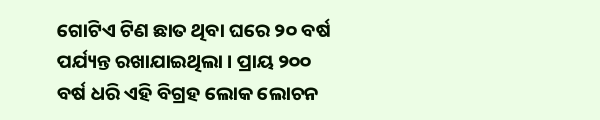ଗୋଟିଏ ଟିଣ ଛାତ ଥିବା ଘରେ ୨୦ ବର୍ଷ ପର୍ଯ୍ୟନ୍ତ ରଖାଯାଇଥିଲା । ପ୍ରାୟ ୨୦୦ ବର୍ଷ ଧରି ଏହି ବିଗ୍ରହ ଲୋକ ଲୋଚନ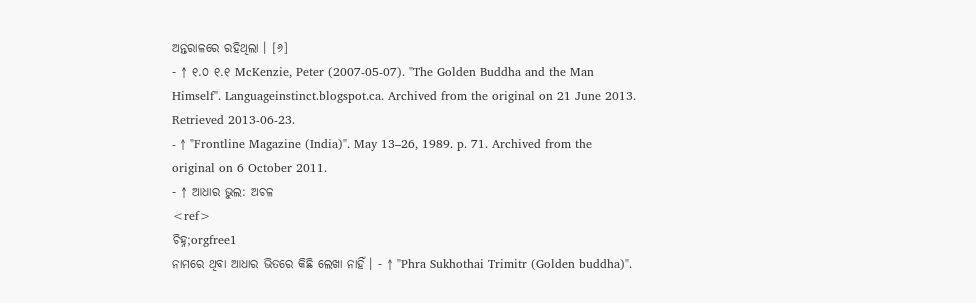ଅନ୍ତରାଳରେ ରହିଥିଲା । [୬]
- ↑ ୧.୦ ୧.୧ McKenzie, Peter (2007-05-07). "The Golden Buddha and the Man Himself". Languageinstinct.blogspot.ca. Archived from the original on 21 June 2013. Retrieved 2013-06-23.
- ↑ "Frontline Magazine (India)". May 13–26, 1989. p. 71. Archived from the original on 6 October 2011.
- ↑ ଆଧାର ଭୁଲ: ଅଚଳ
<ref>
ଚିହ୍ନ;orgfree1
ନାମରେ ଥିବା ଆଧାର ଭିତରେ କିଛି ଲେଖା ନାହିଁ । - ↑ "Phra Sukhothai Trimitr (Golden buddha)".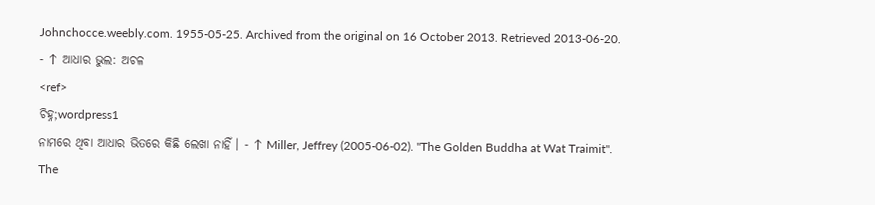Johnchocce.weebly.com. 1955-05-25. Archived from the original on 16 October 2013. Retrieved 2013-06-20.
- ↑ ଆଧାର ଭୁଲ: ଅଚଳ
<ref>
ଚିହ୍ନ;wordpress1
ନାମରେ ଥିବା ଆଧାର ଭିତରେ କିଛି ଲେଖା ନାହିଁ । - ↑ Miller, Jeffrey (2005-06-02). "The Golden Buddha at Wat Traimit". The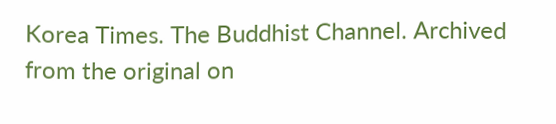Korea Times. The Buddhist Channel. Archived from the original on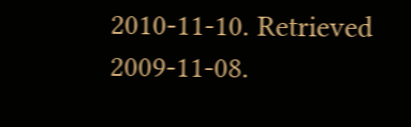2010-11-10. Retrieved 2009-11-08.